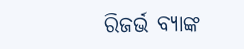ରିଜର୍ଭ ବ୍ୟାଙ୍କ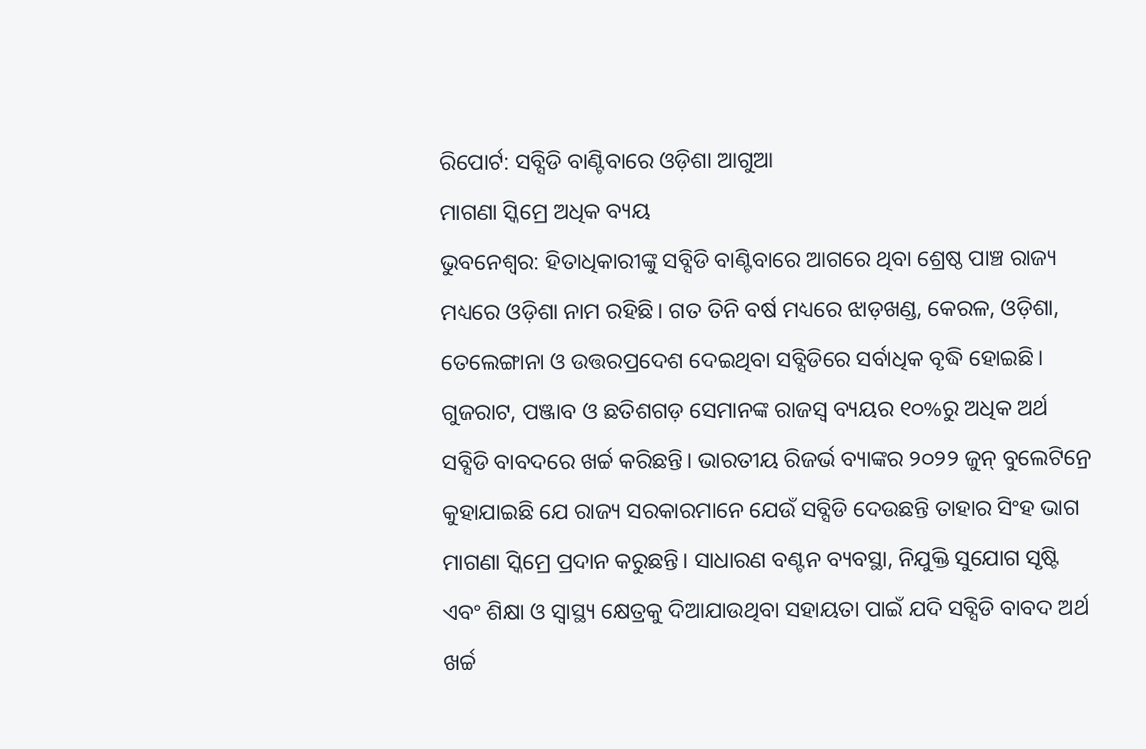ରିପୋର୍ଟ: ସବ୍ସିଡି ବାଣ୍ଟିବାରେ ଓଡ଼ିଶା ଆଗୁଆ
ମାଗଣା ସ୍କିମ୍ରେ ଅଧିକ ବ୍ୟୟ
ଭୁବନେଶ୍ବର: ହିତାଧିକାରୀଙ୍କୁ ସବ୍ସିଡି ବାଣ୍ଟିବାରେ ଆଗରେ ଥିବା ଶ୍ରେଷ୍ଠ ପାଞ୍ଚ ରାଜ୍ୟ ମଧ୍ୟରେ ଓଡ଼ିଶା ନାମ ରହିଛି। ଗତ ତିନି ବର୍ଷ ମଧ୍ୟରେ ଝାଡ଼ଖଣ୍ଡ, କେରଳ, ଓଡ଼ିଶା, ତେଲେଙ୍ଗାନା ଓ ଉତ୍ତରପ୍ରଦେଶ ଦେଇଥିବା ସବ୍ସିଡିରେ ସର୍ବାଧିକ ବୃଦ୍ଧି ହୋଇଛି। ଗୁଜରାଟ, ପଞ୍ଜାବ ଓ ଛତିଶଗଡ଼ ସେମାନଙ୍କ ରାଜସ୍ବ ବ୍ୟୟର ୧୦%ରୁ ଅଧିକ ଅର୍ଥ ସବ୍ସିଡି ବାବଦରେ ଖର୍ଚ୍ଚ କରିଛନ୍ତି। ଭାରତୀୟ ରିଜର୍ଭ ବ୍ୟାଙ୍କର ୨୦୨୨ ଜୁନ୍ ବୁଲେଟିନ୍ରେ କୁହାଯାଇଛି ଯେ ରାଜ୍ୟ ସରକାରମାନେ ଯେଉଁ ସବ୍ସିଡି ଦେଉଛନ୍ତି ତାହାର ସିଂହ ଭାଗ ମାଗଣା ସ୍କିମ୍ରେ ପ୍ରଦାନ କରୁଛନ୍ତି। ସାଧାରଣ ବଣ୍ଟନ ବ୍ୟବସ୍ଥା, ନିଯୁକ୍ତି ସୁଯୋଗ ସୃଷ୍ଟି ଏବଂ ଶିକ୍ଷା ଓ ସ୍ବାସ୍ଥ୍ୟ କ୍ଷେତ୍ରକୁ ଦିଆଯାଉଥିବା ସହାୟତା ପାଇଁ ଯଦି ସବ୍ସିଡି ବାବଦ ଅର୍ଥ ଖର୍ଚ୍ଚ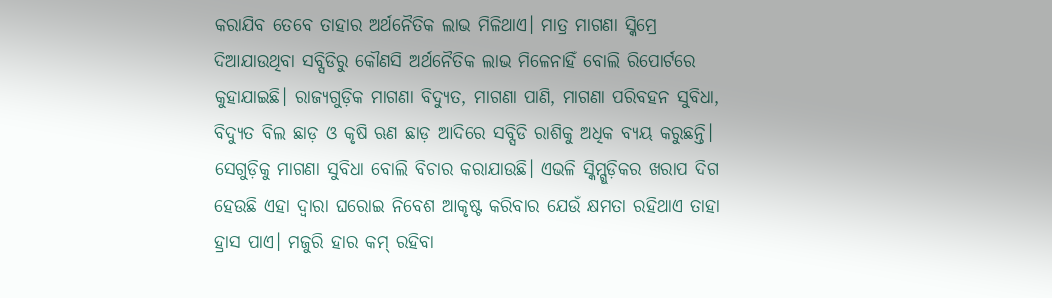କରାଯିବ ତେବେ ତାହାର ଅର୍ଥନୈତିକ ଲାଭ ମିଳିଥାଏ। ମାତ୍ର ମାଗଣା ସ୍କିମ୍ରେ ଦିଆଯାଉଥିବା ସବ୍ସିଡିରୁ କୌଣସି ଅର୍ଥନୈତିକ ଲାଭ ମିଳେନାହିଁ ବୋଲି ରିପୋର୍ଟରେ କୁହାଯାଇଛି। ରାଜ୍ୟଗୁଡ଼ିକ ମାଗଣା ବିଦ୍ୟୁତ, ମାଗଣା ପାଣି, ମାଗଣା ପରିବହନ ସୁବିଧା, ବିଦ୍ୟୁତ ବିଲ ଛାଡ଼ ଓ କୃଷି ଋଣ ଛାଡ଼ ଆଦିରେ ସବ୍ସିଡି ରାଶିକୁ ଅଧିକ ବ୍ୟୟ କରୁଛନ୍ତି। ସେଗୁଡ଼ିକୁ ମାଗଣା ସୁବିଧା ବୋଲି ବିଚାର କରାଯାଉଛି। ଏଭଳି ସ୍କିମ୍ଗୁଡ଼ିକର ଖରାପ ଦିଗ ହେଉଛି ଏହା ଦ୍ବାରା ଘରୋଇ ନିବେଶ ଆକୃଷ୍ଟ କରିବାର ଯେଉଁ କ୍ଷମତା ରହିଥାଏ ତାହା ହ୍ରାସ ପାଏ। ମଜୁରି ହାର କମ୍ ରହିବା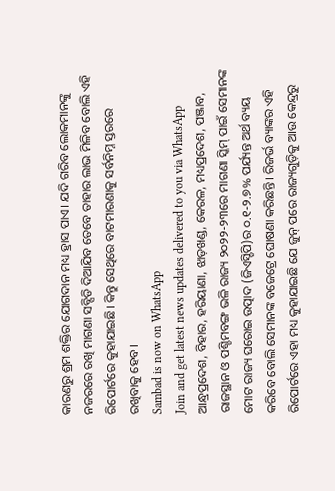କାରଣରୁ ଶ୍ରମ ଶକ୍ତିର ଯୋଗଦାନ ମଧ୍ୟ ହ୍ରାସ ପାଏ। ଯଦି ଗରିବ ଲୋକମାନଙ୍କୁ ନଜରରେ ରଖି ମାଗଣା ସବ୍ସିଡି ଦିଆଯିବ ତେବେ ତାହାର ଲାଭ ମିଳିବ ବୋଲି ଏହି ରିପୋର୍ଟରେ କୁହାଯାଇଛି। କିନ୍ତୁ ସେଥିରେ ବାଟମାରଣାକୁ ସର୍ବନିମ୍ନ ସ୍ତରରେ ରଖିବାକୁ ହେବ।
Sambad is now on WhatsApp
Join and get latest news updates delivered to you via WhatsApp
ଆନ୍ଧ୍ରପ୍ରଦେଶ, ବିହାର, ହରିୟାଣା, ଝାଡ଼ଖଣ୍ଡ, କେରଳ, ମଧ୍ୟପ୍ରଦେଶ, ପଞ୍ଜାବ, ରାଜସ୍ଥାନ ଓ ପଶ୍ଚିମବଙ୍ଗ ଭଳି ରାଜ୍ୟ ୨୦୨୨-୨୩ରେ ମାଗଣା ସ୍କିମ୍ ପାଇଁ ସେମାନଙ୍କ ମୋଟ ରାଜ୍ୟ ଘରୋଇ ଉତ୍ପାଦ (ଜିଏସ୍ଡିପି)ର ୦.୧-୨.୭% ପର୍ଯ୍ୟନ୍ତ ଅର୍ଥ ବ୍ୟୟ କରିବେ ବୋଲି ସେମାନଙ୍କ ବଜେଟ୍ରେ ଘୋଷଣା କରିଛନ୍ତି। ରିଜର୍ଭ ବ୍ୟାଙ୍କର ଏହି ରିପୋର୍ଟରେ ଏହା ମଧ୍ୟ କୁହାଯାଇଛି ଯେ ଜୁନ୍ ପରେ ରାଜ୍ୟଗୁଡ଼ିକୁ ଆଉ କେନ୍ଦ୍ରରୁ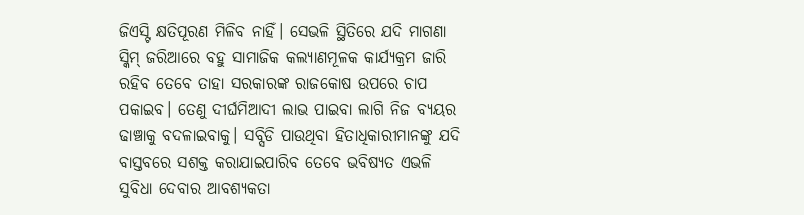ଜିଏସ୍ଟି କ୍ଷତିପୂରଣ ମିଳିବ ନାହିଁ। ସେଭଳି ସ୍ଥିତିରେ ଯଦି ମାଗଣା ସ୍କିମ୍ ଜରିଆରେ ବହୁ ସାମାଜିକ କଲ୍ୟାଣମୂଳକ କାର୍ଯ୍ୟକ୍ରମ ଜାରି ରହିବ ତେବେ ତାହା ସରକାରଙ୍କ ରାଜକୋଷ ଉପରେ ଚାପ ପକାଇବ। ତେଣୁ ଦୀର୍ଘମିଆଦୀ ଲାଭ ପାଇବା ଲାଗି ନିଜ ବ୍ୟୟର ଢାଞ୍ଚାକୁ ବଦଳାଇବାକୁ। ସବ୍ସିଡି ପାଉଥିବା ହିତାଧିକାରୀମାନଙ୍କୁ ଯଦି ବାସ୍ତବରେ ସଶକ୍ତ କରାଯାଇପାରିବ ତେବେ ଭବିଷ୍ୟତ ଏଭଳି ସୁବିଧା ଦେବାର ଆବଶ୍ୟକତା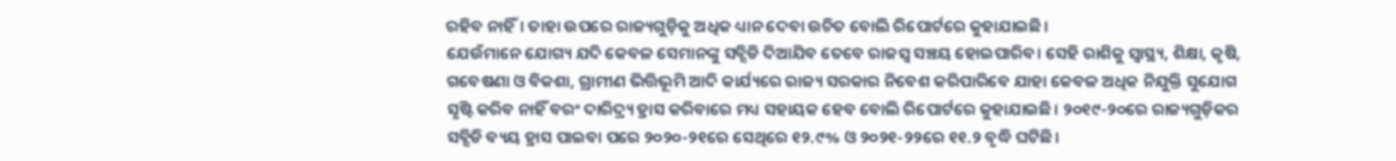ରହିବ ନାହିଁ। ତାହା ଉପରେ ରାଜ୍ୟଗୁଡ଼ିକୁ ଅଧିକ ଧ୍ୟାନ ଦେବା ଉଚିତ ବୋଲି ରିପୋର୍ଟରେ କୁହାଯାଇଛି।
ଯେଉଁମାନେ ଯୋଗ୍ୟ ଯଦି କେବଳ ସେମାନଙ୍କୁ ସବ୍ସିଡି ଦିଆଯିବ ତେବେ ରାଜସ୍ବ ସଞ୍ଚୟ ହୋଇପାରିବ। ସେହି ରାଶିକୁ ସ୍ବାସ୍ଥ୍ୟ, ଶିକ୍ଷା, କୃଷି, ଗବେଷଣା ଓ ବିକଶା, ଗ୍ରାମୀଣ ଭିତ୍ତିଭୂମି ଆଦି କାର୍ଯ୍ୟରେ ରାଜ୍ୟ ସରକାର ନିବେଶ କରିପାରିବେ ଯାହା କେବଳ ଅଧିକ ନିଯୁକ୍ତି ସୁଯୋଗ ସୃଷ୍ଟି କରିବ ନାହିଁ ବରଂ ଦାରିଦ୍ର୍ୟ ହ୍ରାସ କରିବାରେ ମଧ୍ୟ ସହାୟକ ହେବ ବୋଲି ରିପୋର୍ଟରେ କୁହାଯାଇଛି। ୨୦୧୯-୨୦ରେ ରାଜ୍ୟଗୁଡ଼ିକର ସବ୍ସିଡି ବ୍ୟୟ ହ୍ରାସ ପାଇବା ପରେ ୨୦୨୦-୨୧ରେ ସେଥିରେ ୧୨.୯% ଓ ୨୦୨୧-୨୨ରେ ୧୧.୨ ବୃଦ୍ଧି ଘଟିଛି।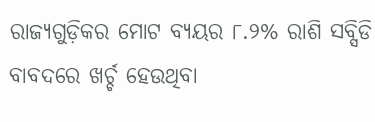ରାଜ୍ୟଗୁଡ଼ିକର ମୋଟ ବ୍ୟୟର ୮.୨% ରାଶି ସବ୍ସିଡି ବାବଦରେ ଖର୍ଚ୍ଚ ହେଉଥିବା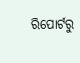ରିପୋର୍ଟରୁ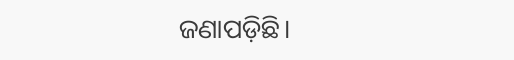ଜଣାପଡ଼ିଛି।